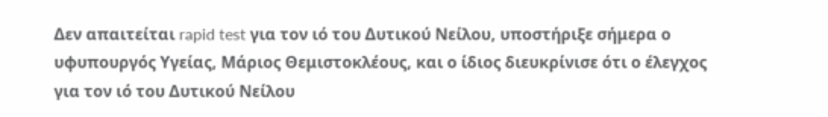Δεν απαιτείται rapid test για τον ιό του Δυτικού Νείλου, υποστήριξε σήμερα ο υφυπουργός Υγείας, Μάριος Θεμιστοκλέους, και ο ίδιος διευκρίνισε ότι ο έλεγχος για τον ιό του Δυτικού Νείλου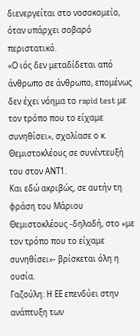διενεργείται στο νοσοκομείο, όταν υπάρχει σοβαρό περιστατικό.
«Ο ιός δεν μεταδίδεται από άνθρωπο σε άνθρωπο, επομένως δεν έχει νόημα το rapid test με τον τρόπο που το είχαμε συνηθίσει», σχολίασε ο κ. Θεμιστοκλέους σε συνέντευξή του στον ΑΝΤ1.
Και εδώ ακριβώς, σε αυτήν τη φράση του Μάριου Θεμιστοκλέους -δηλαδή, στο «με τον τρόπο που το είχαμε συνηθίσει»- βρίσκεται όλη η ουσία.
Γαζούλη: Η ΕΕ επενδύει στην ανάπτυξη των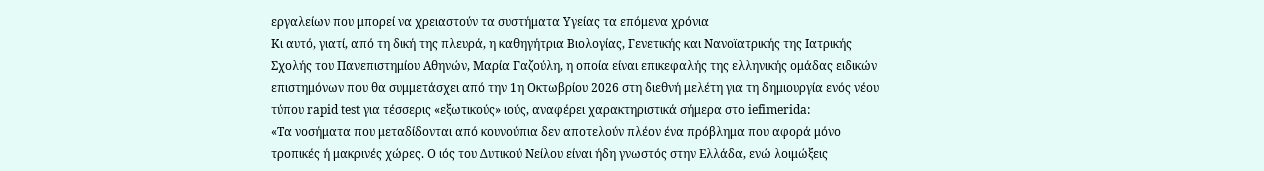εργαλείων που μπορεί να χρειαστούν τα συστήματα Υγείας τα επόμενα χρόνια
Κι αυτό, γιατί, από τη δική της πλευρά, η καθηγήτρια Βιολογίας, Γενετικής και Νανοϊατρικής της Ιατρικής Σχολής του Πανεπιστημίου Αθηνών, Μαρία Γαζούλη, η οποία είναι επικεφαλής της ελληνικής ομάδας ειδικών επιστημόνων που θα συμμετάσχει από την 1η Οκτωβρίου 2026 στη διεθνή μελέτη για τη δημιουργία ενός νέου τύπου rapid test για τέσσερις «εξωτικούς» ιούς, αναφέρει χαρακτηριστικά σήμερα στο iefimerida:
«Τα νοσήματα που μεταδίδονται από κουνούπια δεν αποτελούν πλέον ένα πρόβλημα που αφορά μόνο τροπικές ή μακρινές χώρες. Ο ιός του Δυτικού Νείλου είναι ήδη γνωστός στην Ελλάδα, ενώ λοιμώξεις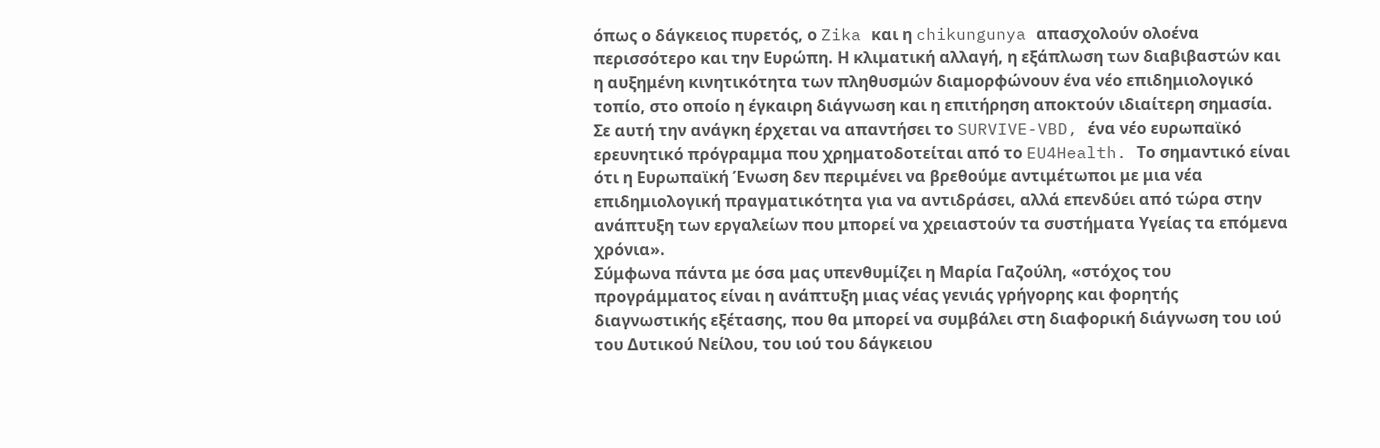όπως ο δάγκειος πυρετός, ο Zika και η chikungunya απασχολούν ολοένα περισσότερο και την Ευρώπη. Η κλιματική αλλαγή, η εξάπλωση των διαβιβαστών και η αυξημένη κινητικότητα των πληθυσμών διαμορφώνουν ένα νέο επιδημιολογικό τοπίο, στο οποίο η έγκαιρη διάγνωση και η επιτήρηση αποκτούν ιδιαίτερη σημασία.
Σε αυτή την ανάγκη έρχεται να απαντήσει το SURVIVE-VBD, ένα νέο ευρωπαϊκό ερευνητικό πρόγραμμα που χρηματοδοτείται από το EU4Health. Το σημαντικό είναι ότι η Ευρωπαϊκή Ένωση δεν περιμένει να βρεθούμε αντιμέτωποι με μια νέα επιδημιολογική πραγματικότητα για να αντιδράσει, αλλά επενδύει από τώρα στην ανάπτυξη των εργαλείων που μπορεί να χρειαστούν τα συστήματα Υγείας τα επόμενα χρόνια».
Σύμφωνα πάντα με όσα μας υπενθυμίζει η Μαρία Γαζούλη, «στόχος του προγράμματος είναι η ανάπτυξη μιας νέας γενιάς γρήγορης και φορητής διαγνωστικής εξέτασης, που θα μπορεί να συμβάλει στη διαφορική διάγνωση του ιού του Δυτικού Νείλου, του ιού του δάγκειου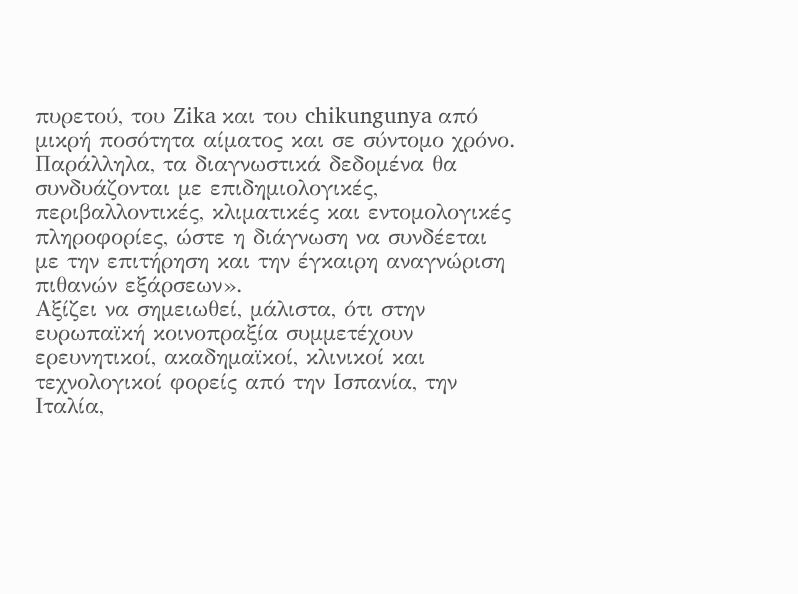πυρετού, του Zika και του chikungunya από μικρή ποσότητα αίματος και σε σύντομο χρόνο. Παράλληλα, τα διαγνωστικά δεδομένα θα συνδυάζονται με επιδημιολογικές, περιβαλλοντικές, κλιματικές και εντομολογικές πληροφορίες, ώστε η διάγνωση να συνδέεται με την επιτήρηση και την έγκαιρη αναγνώριση πιθανών εξάρσεων».
Αξίζει να σημειωθεί, μάλιστα, ότι στην ευρωπαϊκή κοινοπραξία συμμετέχουν ερευνητικοί, ακαδημαϊκοί, κλινικοί και τεχνολογικοί φορείς από την Ισπανία, την Ιταλία,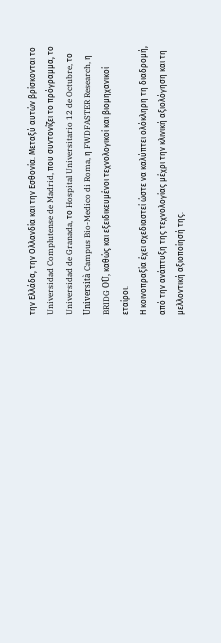την Ελλάδα, την Ολλανδία και την Εσθονία. Μεταξύ αυτών βρίσκονται το Universidad Complutense de Madrid, που συντονίζει το πρόγραμμα, το Universidad de Granada, το Hospital Universitario 12 de Octubre, το Università Campus Bio-Medico di Roma, η FWDFASTER Research, η BRIDG OÜ, καθώς και εξειδικευμένοι τεχνολογικοί και βιομηχανικοί εταίροι.
Η κοινοπραξία έχει σχεδιαστεί ώστε να καλύπτει ολόκληρη τη διαδρομή, από την ανάπτυξη της τεχνολογίας μέχρι την κλινική αξιολόγηση και τη μελλοντική αξιοποίησή της.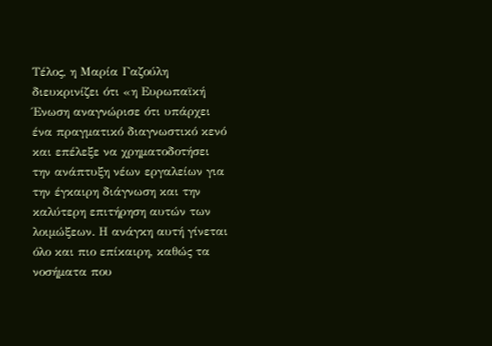Τέλος, η Μαρία Γαζούλη διευκρινίζει ότι «η Ευρωπαϊκή Ένωση αναγνώρισε ότι υπάρχει ένα πραγματικό διαγνωστικό κενό και επέλεξε να χρηματοδοτήσει την ανάπτυξη νέων εργαλείων για την έγκαιρη διάγνωση και την καλύτερη επιτήρηση αυτών των λοιμώξεων. Η ανάγκη αυτή γίνεται όλο και πιο επίκαιρη, καθώς τα νοσήματα που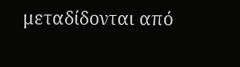μεταδίδονται από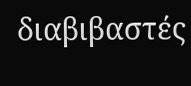διαβιβαστές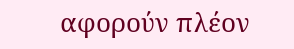αφορούν πλέον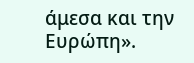άμεσα και την Ευρώπη».